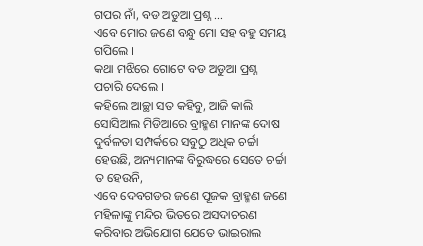ଗପର ନାଁ, ବଡ ଅଡୁଆ ପ୍ରଶ୍ନ …
ଏବେ ମୋର ଜଣେ ବନ୍ଧୁ ମୋ ସହ ବହୁ ସମୟ ଗପିଲେ ।
କଥା ମଝିରେ ଗୋଟେ ବଡ ଅଡୁଆ ପ୍ରଶ୍ନ ପଚାରି ଦେଲେ ।
କହିଲେ ଆଚ୍ଛା ସତ କହିବୁ, ଆଜି କାଲି ସୋସିଆଲ ମିଡିଆରେ ବ୍ରାହ୍ମଣ ମାନଙ୍କ ଦୋଷ ଦୁର୍ବଳତା ସମ୍ପର୍କରେ ସବୁଠୁ ଅଧିକ ଚର୍ଚ୍ଚା ହେଉଛି, ଅନ୍ୟମାନଙ୍କ ବିରୁଦ୍ଧରେ ସେତେ ଚର୍ଚ୍ଚା ତ ହେଉନି,
ଏବେ ଦେବଗଡର ଜଣେ ପୂଜକ ବ୍ରାହ୍ମଣ ଜଣେ ମହିଳାଙ୍କୁ ମନ୍ଦିର ଭିତରେ ଅସଦାଚରଣ କରିବାର ଅଭିଯୋଗ ଯେତେ ଭାଇରାଲ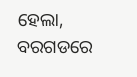ହେଲା, ବରଗଡରେ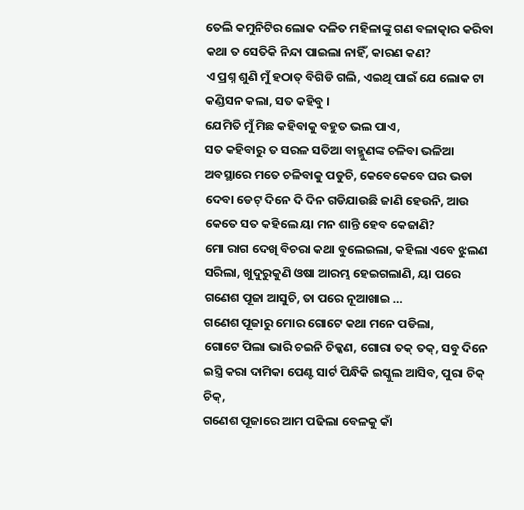ତେଲି କମୁନିଟିର ଲୋକ ଦଳିତ ମହିଳାଙ୍କୁ ଗଣ ବଳାତ୍କାର କରିବା କଥା ତ ସେତିକି ନିନ୍ଦା ପାଇଲା ନାହିଁ, କାରଣ କଣ?
ଏ ପ୍ରଶ୍ନ ଶୁଣି ମୁଁ ହଠାତ୍ ବିଗିଡି ଗଲି, ଏଇଥି ପାଇଁ ଯେ ଲୋକ ଟା କଣ୍ଡିସନ କଲା, ସତ କହିବୁ ।
ଯେମିତି ମୁଁ ମିଛ କହିବାକୁ ବହୁତ ଭଲ ପାଏ,
ସତ କହିବାରୁ ତ ସରଳ ସତିଆ ବାହ୍ମୁଣଙ୍କ ଚଳିବା ଭଳିଆ ଅବସ୍ଥାରେ ମତେ ଚଳିବାକୁ ପଡୁଚି, କେବେକେବେ ଘର ଭଡା ଦେବା ଡେଟ୍ ଦିନେ ଦି ଦିନ ଗଡିଯାଉଛି ଜାଣି ହେଉନି, ଆଉ କେତେ ସତ କହିଲେ ୟା ମନ ଶାନ୍ତି ହେବ କେଜାଣି?
ମୋ ରାଗ ଦେଖି ବିଚରା କଥା ବୁଲେଇଲା, କହିଲା ଏବେ ଝୁଲଣ ସରିଲା, ଖୁଦୁରୁକୁଣି ଓଷା ଆରମ୍ଭ ହେଇଗଲାଣି, ୟା ପରେ ଗଣେଶ ପୂଜା ଆସୁଚି, ତା ପରେ ନୂଆଖାଇ …
ଗଣେଶ ପୂଜାରୁ ମୋର ଗୋଟେ କଥା ମନେ ପଡିଲା,
ଗୋଟେ ପିଲା ଭାରି ଚଇନି ଚିକ୍କଣ, ଗୋରା ତକ୍ ତକ୍, ସବୁ ଦିନେ ଇସ୍ତ୍ରି କରା ଦାମିକା ପେଣ୍ଟ ସାର୍ଟ ପିନ୍ଧିକି ଇସ୍କୁଲ ଆସିବ, ପୁରା ଚିକ୍ ଚିକ୍,
ଗଣେଶ ପୂଜାରେ ଆମ ପଢିଲା ବେଳକୁ କାଁ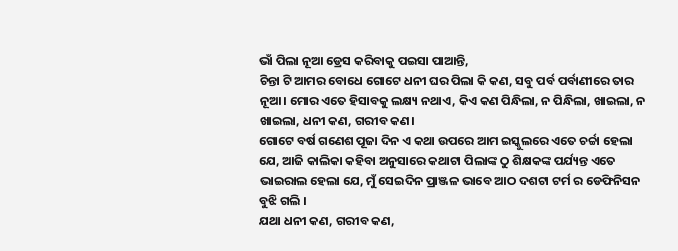ଭାଁ ପିଲା ନୂଆ ଡ୍ରେସ କରିବାକୁ ପଇସା ପାଆନ୍ତି,
ଚିନ୍ତା ଟି ଆମର ବୋଧେ ଗୋଟେ ଧନୀ ଘର ପିଲା କି କଣ, ସବୁ ପର୍ବ ପର୍ବାଣୀରେ ତାର ନୂଆ। ମୋର ଏତେ ହିସାବକୁ ଲକ୍ଷ୍ୟ ନଥାଏ, କିଏ କଣ ପିନ୍ଧିଲା, ନ ପିନ୍ଧିଲା, ଖାଇଲା, ନ ଖାଇଲା, ଧନୀ କଣ, ଗରୀବ କଣ।
ଗୋଟେ ବର୍ଷ ଗଣେଶ ପୂଜା ଦିନ ଏ କଥା ଉପରେ ଆମ ଇସ୍କୁଲରେ ଏତେ ଚର୍ଚ୍ଚା ହେଲା ଯେ, ଆଜି କାଲିକା କହିବା ଅନୁସାରେ କଥାଟା ପିଲାଙ୍କ ଠୁ ଶିକ୍ଷକଙ୍କ ପର୍ଯ୍ୟନ୍ତ ଏତେ ଭାଇରାଲ ହେଲା ଯେ, ମୁଁ ସେଇଦିନ ପ୍ରାଞ୍ଜଳ ଭାବେ ଆଠ ଦଶଟା ଟର୍ମ ର ଡେଫିନିସନ ବୁଝି ଗଲି ।
ଯଥା ଧନୀ କଣ, ଗରୀବ କଣ,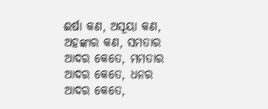ଈର୍ଷା କଣ, ଅସୂୟା କଣ, ଅହଙ୍କାର କଣ, ସମତାର ଆଦର କେତେ, ମମତାର ଆଦର କେତେ, ଧନର ଆଦର କେତେ,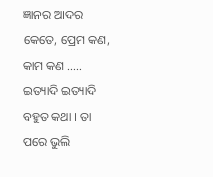ଜ୍ଞାନର ଆଦର କେତେ, ପ୍ରେମ କଣ, କାମ କଣ ….. ଇତ୍ୟାଦି ଇତ୍ୟାଦି ବହୁତ କଥା । ତା ପରେ ଭୁଲି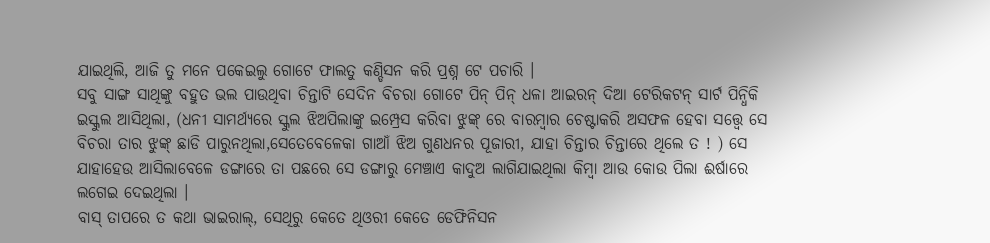ଯାଇଥିଲି, ଆଜି ତୁ ମନେ ପକେଇଲୁ ଗୋଟେ ଫାଲତୁ କଣ୍ଡିସନ କରି ପ୍ରଶ୍ନ ଟେ ପଚାରି ।
ସବୁ ସାଙ୍ଗ ସାଥିଙ୍କୁ ବହୁତ ଭଲ ପାଉଥିବା ଚିନ୍ତାଟି ସେଦିନ ବିଚରା ଗୋଟେ ପିନ୍ ପିନ୍ ଧଳା ଆଇରନ୍ ଦିଆ ଟେରିକଟନ୍ ସାର୍ଟ ପିନ୍ଧିକି ଇସ୍କୁଲ ଆସିଥିଲା, (ଧନୀ ସାମର୍ଥ୍ଯରେ ସ୍କୁଲ ଝିଅପିଲାଙ୍କୁ ଇମ୍ପ୍ରେସ କରିବା ଝୁଙ୍କ୍ ରେ ବାରମ୍ବାର ଚେଷ୍ଟାକରି ଅସଫଳ ହେବା ସତ୍ତ୍ୱେ ସେ ବିଚରା ତାର ଝୁଙ୍କ୍ ଛାଡି ପାରୁନଥିଲା,ସେତେବେଳେକା ଗାଆଁ ଝିଅ ଗୁଣଧନର ପୂଜାରୀ, ଯାହା ଚିନ୍ତାର ଚିନ୍ତାରେ ଥିଲେ ତ ! ) ସେ ଯାହାହେଉ ଆସିଲାବେଳେ ଡଙ୍ଗାରେ ତା ପଛରେ ସେ ଡଙ୍ଗାରୁ ମେଞ୍ଚାଏ କାଦୁଅ ଲାଗିଯାଇଥିଲା କିମ୍ୱା ଆଉ କୋଉ ପିଲା ଈର୍ଷାରେ ଲଗେଇ ଦେଇଥିଲା ।
ବାସ୍ ତାପରେ ତ କଥା ଭାଇରାଲ୍, ସେଥିରୁ କେତେ ଥିଓରୀ କେତେ ଡେଫିନିସନ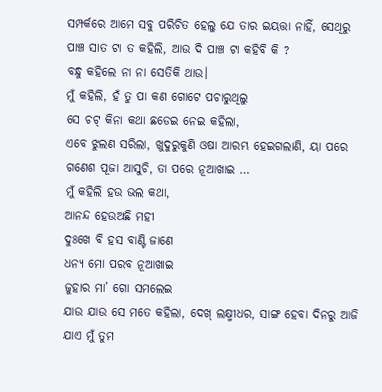ସମ୍ପର୍କରେ ଆମେ ସବୁ ପରିଚିତ ହେଲୁ ଯେ ତାର ଇୟତ୍ତା ନାହିଁ, ସେଥିରୁ ପାଞ୍ଚ ସାତ ଟା ତ କହିଲି, ଆଉ ଦି ପାଞ୍ଚ ଟା କହିବି କି ?
ବନ୍ଧୁ କହିଲେ ନା ନା ସେତିକି ଥାଉ।
ମୁଁ କହିଲି, ହଁ ତୁ ପା କଣ ଗୋଟେ ପଚାରୁଥିଲୁ
ସେ ଚଟ୍ କିନା କଥା ଛଡେଇ ନେଇ କହିଲା,
ଏବେ ଝୁଲଣ ସରିଲା, ଖୁଦୁରୁକୁଣି ଓଷା ଆରମ୍ଭ ହେଇଗଲାଣି, ୟା ପରେ ଗଣେଶ ପୂଜା ଆସୁଚି, ତା ପରେ ନୂଆଖାଇ …
ମୁଁ କହିଲି ହଉ ଭଲ କଥା,
ଆନନ୍ଦ ହେଉଅଛି ମହୀ
ଦୁଃଖେ ବି ହସ ବାଣ୍ଟି ଜାଣେ
ଧନ୍ୟ ମୋ ପରବ ନୂଆଖାଇ
ଜୁହାର ମା’ ଗୋ ସମଲେଇ
ଯାଉ ଯାଉ ସେ ମତେ କହିଲା, ଦେଖ୍ ଲକ୍ଷ୍ମୀଧର, ସାଙ୍ଗ ହେବା ଦିନରୁ ଆଜି ଯାଏ ମୁଁ ତୁମ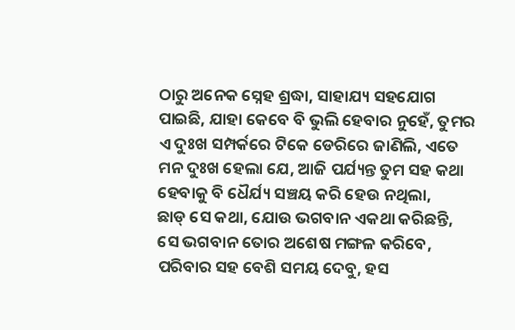ଠାରୁ ଅନେକ ସ୍ନେହ ଶ୍ରଦ୍ଧା, ସାହାଯ୍ୟ ସହଯୋଗ ପାଇଛି, ଯାହା କେବେ ବି ଭୁଲି ହେବାର ନୁହେଁ, ତୁମର ଏ ଦୁଃଖ ସମ୍ପର୍କରେ ଟିକେ ଡେରିରେ ଜାଣିଲି, ଏତେ ମନ ଦୁଃଖ ହେଲା ଯେ, ଆଜି ପର୍ଯ୍ୟନ୍ତ ତୁମ ସହ କଥା ହେବାକୁ ବି ଧୈର୍ଯ୍ୟ ସଞ୍ଚୟ କରି ହେଉ ନଥିଲା,
ଛାଡ୍ ସେ କଥା, ଯୋଉ ଭଗବାନ ଏକଥା କରିଛନ୍ତି, ସେ ଭଗବାନ ତୋର ଅଶେଷ ମଙ୍ଗଳ କରିବେ, ପରିବାର ସହ ବେଶି ସମୟ ଦେବୁ, ହସ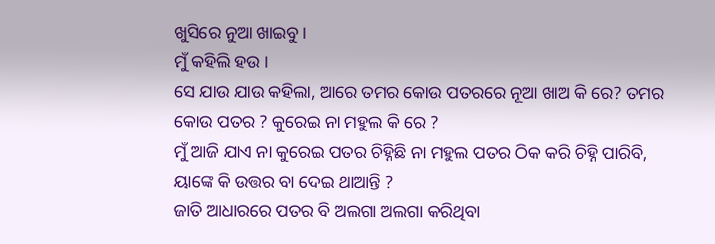ଖୁସିରେ ନୁଆ ଖାଇବୁ ।
ମୁଁ କହିଲି ହଉ ।
ସେ ଯାଉ ଯାଉ କହିଲା, ଆରେ ତମର କୋଉ ପତରରେ ନୂଆ ଖାଅ କି ରେ? ତମର କୋଉ ପତର ? କୁରେଇ ନା ମହୁଲ କି ରେ ?
ମୁଁ ଆଜି ଯାଏ ନା କୁରେଇ ପତର ଚିହ୍ନିଛି ନା ମହୁଲ ପତର ଠିକ କରି ଚିହ୍ନି ପାରିବି, ୟାଙ୍କେ କି ଉତ୍ତର ବା ଦେଇ ଥାଆନ୍ତି ?
ଜାତି ଆଧାରରେ ପତର ବି ଅଲଗା ଅଲଗା କରିଥିବା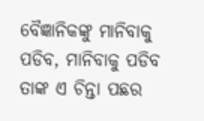ବୈଜ୍ଞାନିକଙ୍କୁ ମାନିବାକୁ ପଡିବ, ମାନିବାକୁ ପଡିବ ତାଙ୍କ ଏ ଚିନ୍ତା ପଛର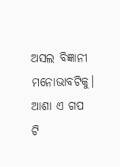ଅସଲ ବିଜ୍ଞାନୀ ମନୋଭାବଟିକୁ।
ଆଶା ଏ ଗପ ଟି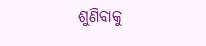ଶୁଣିବାକୁ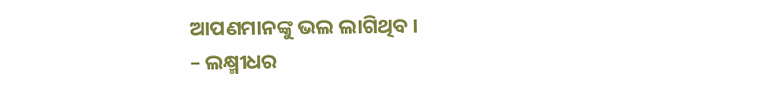ଆପଣମାନଙ୍କୁ ଭଲ ଲାଗିଥିବ ।
– ଲକ୍ଷ୍ମୀଧର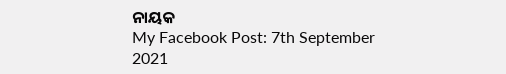ନାୟକ
My Facebook Post: 7th September 2021